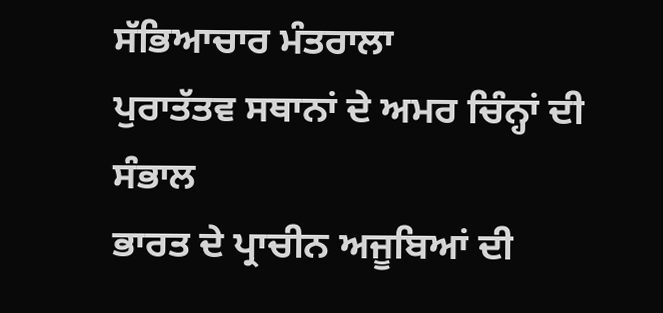ਸੱਭਿਆਚਾਰ ਮੰਤਰਾਲਾ
ਪੁਰਾਤੱਤਵ ਸਥਾਨਾਂ ਦੇ ਅਮਰ ਚਿੰਨ੍ਹਾਂ ਦੀ ਸੰਭਾਲ
ਭਾਰਤ ਦੇ ਪ੍ਰਾਚੀਨ ਅਜੂਬਿਆਂ ਦੀ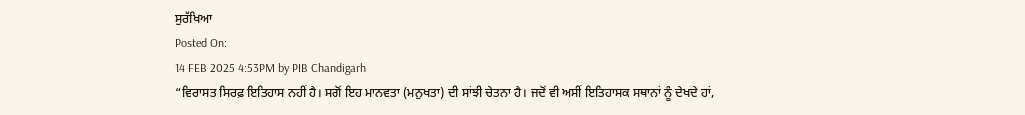ਸੁਰੱਖਿਆ
Posted On:
14 FEB 2025 4:53PM by PIB Chandigarh
“ਵਿਰਾਸਤ ਸਿਰਫ਼ ਇਤਿਹਾਸ ਨਹੀਂ ਹੈ। ਸਗੋਂ ਇਹ ਮਾਨਵਤਾ (ਮਨੁਖਤਾ) ਦੀ ਸਾਂਝੀ ਚੇਤਨਾ ਹੈ। ਜਦੋਂ ਵੀ ਅਸੀਂ ਇਤਿਹਾਸਕ ਸਥਾਨਾਂ ਨੂੰ ਦੇਖਦੇ ਹਾਂ,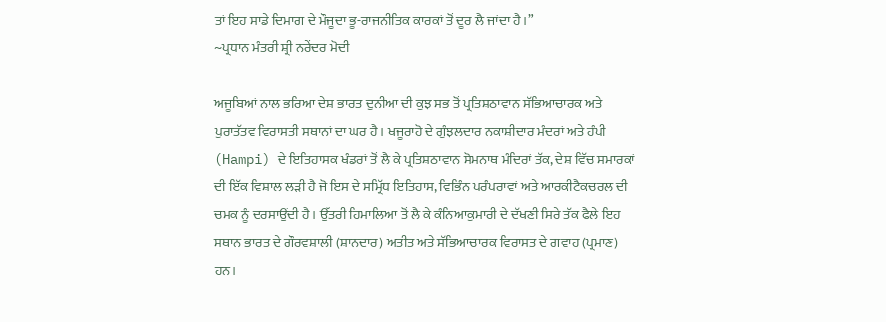ਤਾਂ ਇਹ ਸਾਡੇ ਦਿਮਾਗ ਦੇ ਮੌਜੂਦਾ ਭੂ-ਰਾਜਨੀਤਿਕ ਕਾਰਕਾਂ ਤੋਂ ਦੂਰ ਲੈ ਜਾਂਦਾ ਹੈ।”
~ਪ੍ਰਧਾਨ ਮੰਤਰੀ ਸ਼੍ਰੀ ਨਰੇਂਦਰ ਮੋਦੀ

ਅਜੂਬਿਆਂ ਨਾਲ ਭਰਿਆ ਦੇਸ਼ ਭਾਰਤ ਦੁਨੀਆ ਦੀ ਕੁਝ ਸਭ ਤੋਂ ਪ੍ਰਤਿਸ਼ਠਾਵਾਨ ਸੱਭਿਆਚਾਰਕ ਅਤੇ ਪੁਰਾਤੱਤਵ ਵਿਰਾਸਤੀ ਸਥਾਨਾਂ ਦਾ ਘਰ ਹੈ। ਖਜੂਰਾਹੋ ਦੇ ਗੁੰਝਲਦਾਰ ਨਕਾਸ਼ੀਦਾਰ ਮੰਦਰਾਂ ਅਤੇ ਹੰਪੀ (Hampi) ਦੇ ਇਤਿਹਾਸਕ ਖੰਡਰਾਂ ਤੋਂ ਲੈ ਕੇ ਪ੍ਰਤਿਸ਼ਠਾਵਾਨ ਸੋਮਨਾਥ ਮੰਦਿਰਾਂ ਤੱਕ, ਦੇਸ਼ ਵਿੱਚ ਸਮਾਰਕਾਂ ਦੀ ਇੱਕ ਵਿਸ਼ਾਲ ਲੜੀ ਹੈ ਜੋ ਇਸ ਦੇ ਸਮ੍ਰਿੱਧ ਇਤਿਹਾਸ, ਵਿਭਿੰਨ ਪਰੰਪਰਾਵਾਂ ਅਤੇ ਆਰਕੀਟੈਕਚਰਲ ਦੀ ਚਮਕ ਨੂੰ ਦਰਸਾਉਂਦੀ ਹੈ। ਉੱਤਰੀ ਹਿਮਾਲਿਆ ਤੋਂ ਲੈ ਕੇ ਕੰਨਿਆਕੁਮਾਰੀ ਦੇ ਦੱਖਣੀ ਸਿਰੇ ਤੱਕ ਫੈਲੇ ਇਹ ਸਥਾਨ ਭਾਰਤ ਦੇ ਗੌਰਵਸ਼ਾਲੀ (ਸ਼ਾਨਦਾਰ) ਅਤੀਤ ਅਤੇ ਸੱਭਿਆਚਾਰਕ ਵਿਰਾਸਤ ਦੇ ਗਵਾਹ (ਪ੍ਰਮਾਣ) ਹਨ।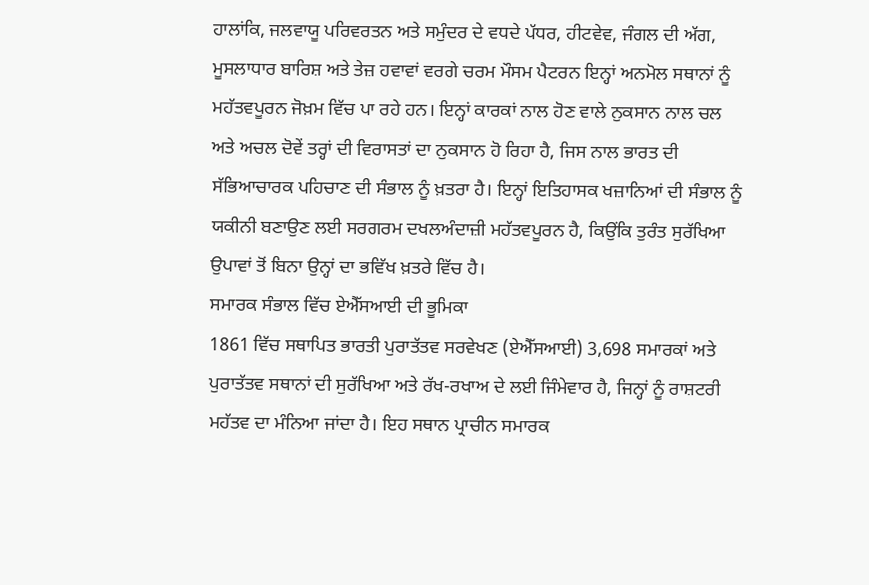ਹਾਲਾਂਕਿ, ਜਲਵਾਯੂ ਪਰਿਵਰਤਨ ਅਤੇ ਸਮੁੰਦਰ ਦੇ ਵਧਦੇ ਪੱਧਰ, ਹੀਟਵੇਵ, ਜੰਗਲ ਦੀ ਅੱਗ, ਮੂਸਲਾਧਾਰ ਬਾਰਿਸ਼ ਅਤੇ ਤੇਜ਼ ਹਵਾਵਾਂ ਵਰਗੇ ਚਰਮ ਮੌਸਮ ਪੈਟਰਨ ਇਨ੍ਹਾਂ ਅਨਮੋਲ ਸਥਾਨਾਂ ਨੂੰ ਮਹੱਤਵਪੂਰਨ ਜੋਖ਼ਮ ਵਿੱਚ ਪਾ ਰਹੇ ਹਨ। ਇਨ੍ਹਾਂ ਕਾਰਕਾਂ ਨਾਲ ਹੋਣ ਵਾਲੇ ਨੁਕਸਾਨ ਨਾਲ ਚਲ ਅਤੇ ਅਚਲ ਦੋਵੇਂ ਤਰ੍ਹਾਂ ਦੀ ਵਿਰਾਸਤਾਂ ਦਾ ਨੁਕਸਾਨ ਹੋ ਰਿਹਾ ਹੈ, ਜਿਸ ਨਾਲ ਭਾਰਤ ਦੀ ਸੱਭਿਆਚਾਰਕ ਪਹਿਚਾਣ ਦੀ ਸੰਭਾਲ ਨੂੰ ਖ਼ਤਰਾ ਹੈ। ਇਨ੍ਹਾਂ ਇਤਿਹਾਸਕ ਖਜ਼ਾਨਿਆਂ ਦੀ ਸੰਭਾਲ ਨੂੰ ਯਕੀਨੀ ਬਣਾਉਣ ਲਈ ਸਰਗਰਮ ਦਖਲਅੰਦਾਜ਼ੀ ਮਹੱਤਵਪੂਰਨ ਹੈ, ਕਿਉਂਕਿ ਤੁਰੰਤ ਸੁਰੱਖਿਆ ਉਪਾਵਾਂ ਤੋਂ ਬਿਨਾ ਉਨ੍ਹਾਂ ਦਾ ਭਵਿੱਖ ਖ਼ਤਰੇ ਵਿੱਚ ਹੈ।
ਸਮਾਰਕ ਸੰਭਾਲ ਵਿੱਚ ਏਐੱਸਆਈ ਦੀ ਭੂਮਿਕਾ
1861 ਵਿੱਚ ਸਥਾਪਿਤ ਭਾਰਤੀ ਪੁਰਾਤੱਤਵ ਸਰਵੇਖਣ (ਏਐੱਸਆਈ) 3,698 ਸਮਾਰਕਾਂ ਅਤੇ ਪੁਰਾਤੱਤਵ ਸਥਾਨਾਂ ਦੀ ਸੁਰੱਖਿਆ ਅਤੇ ਰੱਖ-ਰਖਾਅ ਦੇ ਲਈ ਜਿੰਮੇਵਾਰ ਹੈ, ਜਿਨ੍ਹਾਂ ਨੂੰ ਰਾਸ਼ਟਰੀ ਮਹੱਤਵ ਦਾ ਮੰਨਿਆ ਜਾਂਦਾ ਹੈ। ਇਹ ਸਥਾਨ ਪ੍ਰਾਚੀਨ ਸਮਾਰਕ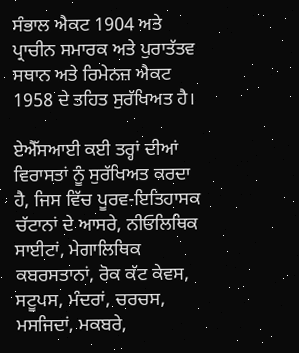ਸੰਭਾਲ ਐਕਟ 1904 ਅਤੇ ਪ੍ਰਾਚੀਨ ਸਮਾਰਕ ਅਤੇ ਪੁਰਾਤੱਤਵ ਸਥਾਨ ਅਤੇ ਰਿਮੇਨਜ਼ ਐਕਟ 1958 ਦੇ ਤਹਿਤ ਸੁਰੱਖਿਅਤ ਹੈ।

ਏਐੱਸਆਈ ਕਈ ਤਰ੍ਹਾਂ ਦੀਆਂ ਵਿਰਾਸਤਾਂ ਨੂੰ ਸੁਰੱਖਿਅਤ ਕਰਦਾ ਹੈ, ਜਿਸ ਵਿੱਚ ਪੂਰਵ-ਇਤਿਹਾਸਕ ਚੱਟਾਨਾਂ ਦੇ ਆਸਰੇ, ਨੀਓਲਿਥਿਕ ਸਾਈਟਾਂ, ਮੇਗਾਲਿਥਿਕ ਕਬਰਸਤਾਨਾਂ, ਰੋਕ ਕੱਟ ਕੇਵਸ, ਸਟੂਪਸ, ਮੰਦਰਾਂ, ਚਰਚਸ, ਮਸਜਿਦਾਂ, ਮਕਬਰੇ,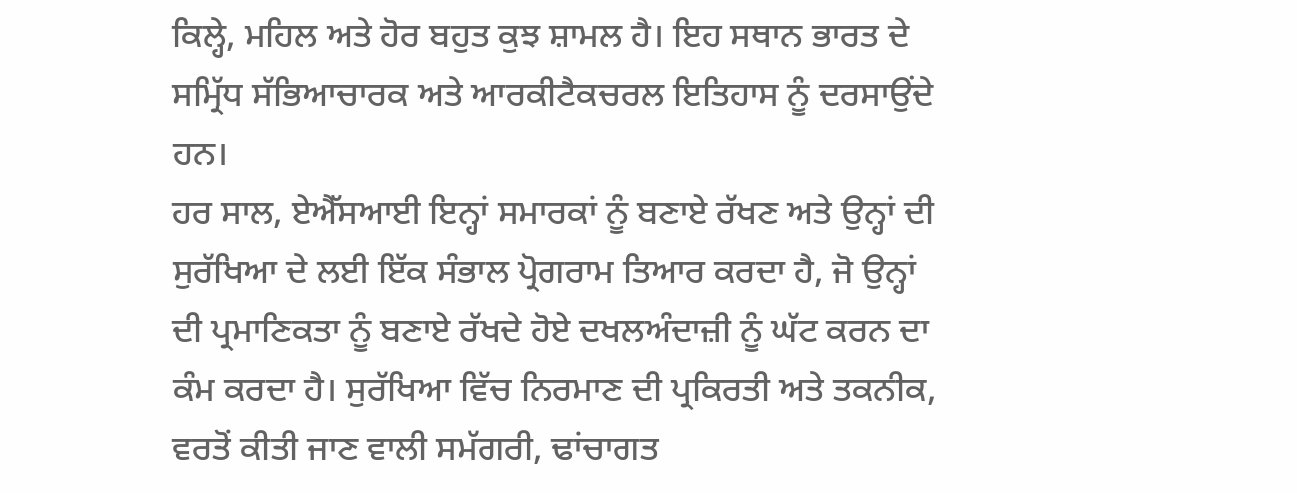ਕਿਲ੍ਹੇ, ਮਹਿਲ ਅਤੇ ਹੋਰ ਬਹੁਤ ਕੁਝ ਸ਼ਾਮਲ ਹੈ। ਇਹ ਸਥਾਨ ਭਾਰਤ ਦੇ ਸਮ੍ਰਿੱਧ ਸੱਭਿਆਚਾਰਕ ਅਤੇ ਆਰਕੀਟੈਕਚਰਲ ਇਤਿਹਾਸ ਨੂੰ ਦਰਸਾਉਂਦੇ ਹਨ।
ਹਰ ਸਾਲ, ਏਐੱਸਆਈ ਇਨ੍ਹਾਂ ਸਮਾਰਕਾਂ ਨੂੰ ਬਣਾਏ ਰੱਖਣ ਅਤੇ ਉਨ੍ਹਾਂ ਦੀ ਸੁਰੱਖਿਆ ਦੇ ਲਈ ਇੱਕ ਸੰਭਾਲ ਪ੍ਰੋਗਰਾਮ ਤਿਆਰ ਕਰਦਾ ਹੈ, ਜੋ ਉਨ੍ਹਾਂ ਦੀ ਪ੍ਰਮਾਣਿਕਤਾ ਨੂੰ ਬਣਾਏ ਰੱਖਦੇ ਹੋਏ ਦਖਲਅੰਦਾਜ਼ੀ ਨੂੰ ਘੱਟ ਕਰਨ ਦਾ ਕੰਮ ਕਰਦਾ ਹੈ। ਸੁਰੱਖਿਆ ਵਿੱਚ ਨਿਰਮਾਣ ਦੀ ਪ੍ਰਕਿਰਤੀ ਅਤੇ ਤਕਨੀਕ, ਵਰਤੋਂ ਕੀਤੀ ਜਾਣ ਵਾਲੀ ਸਮੱਗਰੀ, ਢਾਂਚਾਗਤ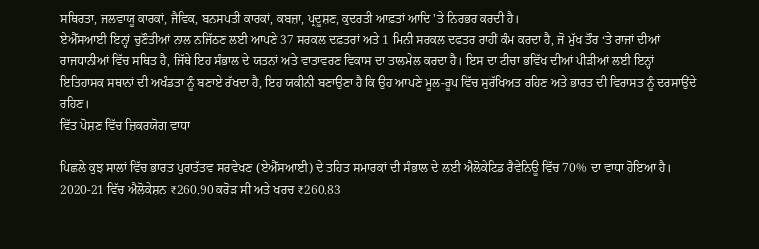ਸਥਿਰਤਾ, ਜਲਵਾਯੂ ਕਾਰਕਾਂ, ਜੈਵਿਕ, ਬਨਸਪਤੀ ਕਾਰਕਾਂ, ਕਬਜ਼ਾ, ਪ੍ਰਦੂਸ਼ਣ, ਕੁਦਰਤੀ ਆਫ਼ਤਾਂ ਆਦਿ 'ਤੇ ਨਿਰਭਰ ਕਰਦੀ ਹੈ।
ਏਐੱਸਆਈ ਇਨ੍ਹਾਂ ਚੁਣੌਤੀਆਂ ਨਾਲ ਨਜਿੱਠਣ ਲਈ ਆਪਣੇ 37 ਸਰਕਲ ਦਫ਼ਤਰਾਂ ਅਤੇ 1 ਮਿਨੀ ਸਰਕਲ ਦਫਤਰ ਰਾਹੀਂ ਕੰਮ ਕਰਦਾ ਹੈ, ਜੋ ਮੁੱਖ ਤੌਰ ‘ਤੇ ਰਾਜਾਂ ਦੀਆਂ ਰਾਜਧਾਨੀਆਂ ਵਿੱਚ ਸਥਿਤ ਹੈ, ਜਿੱਥੇ ਇਹ ਸੰਭਾਲ ਦੇ ਯਤਨਾਂ ਅਤੇ ਵਾਤਾਵਰਣ ਵਿਕਾਸ ਦਾ ਤਾਲਮੇਲ ਕਰਦਾ ਹੈ। ਇਸ ਦਾ ਟੀਚਾ ਭਵਿੱਖ ਦੀਆਂ ਪੀੜੀਆਂ ਲਈ ਇਨ੍ਹਾਂ ਇਤਿਹਾਸਕ ਸਥਾਨਾਂ ਦੀ ਅਖੰਡਤਾ ਨੂੰ ਬਣਾਏ ਰੱਖਦਾ ਹੈ, ਇਹ ਯਕੀਨੀ ਬਣਾਉਣਾ ਹੈ ਕਿ ਉਹ ਆਪਣੇ ਮੂਲ-ਰੂਪ ਵਿੱਚ ਸੁਰੱਖਿਅਤ ਰਹਿਣ ਅਤੇ ਭਾਰਤ ਦੀ ਵਿਰਾਸਤ ਨੂੰ ਦਰਸਾਉਂਦੇ ਰਹਿਣ।
ਵਿੱਤ ਪੋਸ਼ਣ ਵਿੱਚ ਜ਼ਿਕਰਯੋਗ ਵਾਧਾ

ਪਿਛਲੇ ਕੁਝ ਸਾਲਾਂ ਵਿੱਚ ਭਾਰਤ ਪੁਰਾਤੱਤਵ ਸਰਵੇਖਣ (ਏਐੱਸਆਈ) ਦੇ ਤਹਿਤ ਸਮਾਰਕਾਂ ਦੀ ਸੰਭਾਲ ਦੇ ਲਈ ਐਲੋਕੇਟਿਡ ਰੈਵੇਨਿਊ ਵਿੱਚ 70% ਦਾ ਵਾਧਾ ਹੋਇਆ ਹੈ। 2020-21 ਵਿੱਚ ਐਲੋਕੇਸ਼ਨ ₹260.90 ਕਰੋੜ ਸੀ ਅਤੇ ਖਰਚ ₹260.83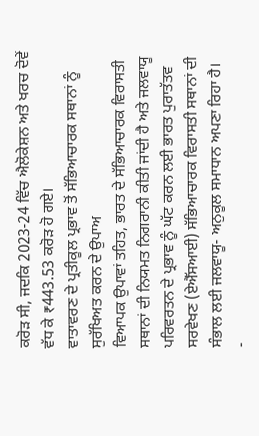ਕਰੋੜ ਸੀ, ਜਦਕਿ 2023-24 ਵਿੱਚ ਐਲੋਕੇਸ਼ਨ ਅਤੇ ਖਰਚ ਦੋਵੇਂ ਵੱਧ ਕੇ ₹443.53 ਕਰੋੜ ਹੋ ਗਏ।
ਵਾਤਾਵਰਣ ਦੇ ਪ੍ਰਤੀਕੂਲ ਪ੍ਰਭਾਵ ਤੋਂ ਸੱਭਿਆਚਾਰਕ ਸਥਾਨਾਂ ਨੂੰ ਸੁਰੱਖਿਅਤ ਕਰਨ ਦੇ ਉਪਾਅ
ਵਿਆਪਕ ਉਪਾਵਾਂ ਤਹਿਤ, ਭਾਰਤ ਦੇ ਸੱਭਿਆਚਾਰਕ ਵਿਰਾਸਤੀ ਸਥਾਨਾਂ ਦੀ ਨਿਯਮਤ ਨਿਗਰਾਨੀ ਕੀਤੀ ਜਾਂਦੀ ਹੈ ਅਤੇ ਜਲਵਾਯੂ ਪਰਿਵਰਤਨ ਦੇ ਪ੍ਰਭਾਵ ਨੂੰ ਘੱਟ ਕਰਨ ਲਈ ਭਾਰਤ ਪੁਰਾਤੱਤਵ ਸਰਵੇਖਣ (ਏਐੱਸਆਈ) ਸੱਭਿਆਚਾਰਕ ਵਿਰਾਸਤੀ ਸਥਾਨਾਂ ਦੀ ਸੰਭਾਲ ਲਈ ਜਲਵਾਯੂ- ਅਨੁਕੂਲ ਸਮਾਧਾਨ ਅਪਣਾ ਰਿਹਾ ਹੈ।
-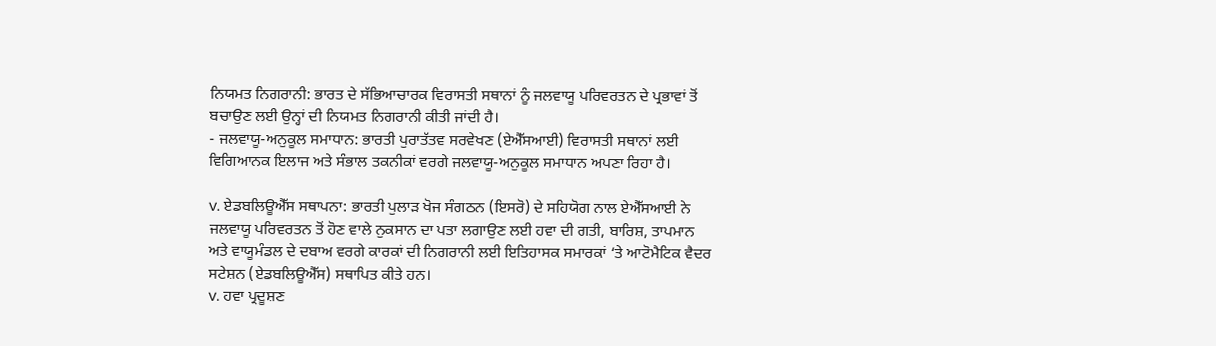ਨਿਯਮਤ ਨਿਗਰਾਨੀ: ਭਾਰਤ ਦੇ ਸੱਭਿਆਚਾਰਕ ਵਿਰਾਸਤੀ ਸਥਾਨਾਂ ਨੂੰ ਜਲਵਾਯੂ ਪਰਿਵਰਤਨ ਦੇ ਪ੍ਰਭਾਵਾਂ ਤੋਂ ਬਚਾਉਣ ਲਈ ਉਨ੍ਹਾਂ ਦੀ ਨਿਯਮਤ ਨਿਗਰਾਨੀ ਕੀਤੀ ਜਾਂਦੀ ਹੈ।
- ਜਲਵਾਯੂ-ਅਨੁਕੂਲ ਸਮਾਧਾਨ: ਭਾਰਤੀ ਪੁਰਾਤੱਤਵ ਸਰਵੇਖਣ (ਏਐੱਸਆਈ) ਵਿਰਾਸਤੀ ਸਥਾਨਾਂ ਲਈ ਵਿਗਿਆਨਕ ਇਲਾਜ ਅਤੇ ਸੰਭਾਲ ਤਕਨੀਕਾਂ ਵਰਗੇ ਜਲਵਾਯੂ-ਅਨੁਕੂਲ ਸਮਾਧਾਨ ਅਪਣਾ ਰਿਹਾ ਹੈ।

v. ਏਡਬਲਿਊਐੱਸ ਸਥਾਪਨਾ: ਭਾਰਤੀ ਪੁਲਾੜ ਖੋਜ ਸੰਗਠਨ (ਇਸਰੋ) ਦੇ ਸਹਿਯੋਗ ਨਾਲ ਏਐੱਸਆਈ ਨੇ ਜਲਵਾਯੂ ਪਰਿਵਰਤਨ ਤੋਂ ਹੋਣ ਵਾਲੇ ਨੁਕਸਾਨ ਦਾ ਪਤਾ ਲਗਾਉਣ ਲਈ ਹਵਾ ਦੀ ਗਤੀ, ਬਾਰਿਸ਼, ਤਾਪਮਾਨ ਅਤੇ ਵਾਯੂਮੰਡਲ ਦੇ ਦਬਾਅ ਵਰਗੇ ਕਾਰਕਾਂ ਦੀ ਨਿਗਰਾਨੀ ਲਈ ਇਤਿਹਾਸਕ ਸਮਾਰਕਾਂ ‘ਤੇ ਆਟੋਮੈਟਿਕ ਵੈਦਰ ਸਟੇਸ਼ਨ (ਏਡਬਲਿਊਐੱਸ) ਸਥਾਪਿਤ ਕੀਤੇ ਹਨ।
v. ਹਵਾ ਪ੍ਰਦੂਸ਼ਣ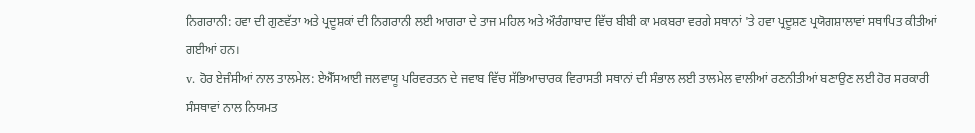ਨਿਗਰਾਨੀ: ਹਵਾ ਦੀ ਗੁਣਵੱਤਾ ਅਤੇ ਪ੍ਰਦੂਸ਼ਕਾਂ ਦੀ ਨਿਗਰਾਨੀ ਲਈ ਆਗਰਾ ਦੇ ਤਾਜ ਮਹਿਲ ਅਤੇ ਔਰੰਗਾਬਾਦ ਵਿੱਚ ਬੀਬੀ ਕਾ ਮਕਬਰਾ ਵਰਗੇ ਸਥਾਨਾਂ 'ਤੇ ਹਵਾ ਪ੍ਰਦੂਸ਼ਣ ਪ੍ਰਯੋਗਸ਼ਾਲਾਵਾਂ ਸਥਾਪਿਤ ਕੀਤੀਆਂ ਗਈਆਂ ਹਨ।
v. ਹੋਰ ਏਜੰਸੀਆਂ ਨਾਲ ਤਾਲਮੇਲ: ਏਐੱਸਆਈ ਜਲਵਾਯੂ ਪਰਿਵਰਤਨ ਦੇ ਜਵਾਬ ਵਿੱਚ ਸੱਭਿਆਚਾਰਕ ਵਿਰਾਸਤੀ ਸਥਾਨਾਂ ਦੀ ਸੰਭਾਲ ਲਈ ਤਾਲਮੇਲ ਵਾਲੀਆਂ ਰਣਨੀਤੀਆਂ ਬਣਾਉਣ ਲਈ ਹੋਰ ਸਰਕਾਰੀ ਸੰਸਥਾਵਾਂ ਨਾਲ ਨਿਯਮਤ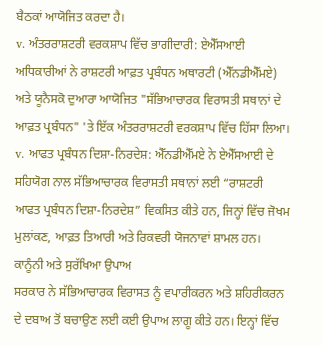ਬੈਠਕਾਂ ਆਯੋਜਿਤ ਕਰਦਾ ਹੈ।
v. ਅੰਤਰਰਾਸ਼ਟਰੀ ਵਰਕਸ਼ਾਪ ਵਿੱਚ ਭਾਗੀਦਾਰੀ: ਏਐੱਸਆਈ ਅਧਿਕਾਰੀਆਂ ਨੇ ਰਾਸ਼ਟਰੀ ਆਫ਼ਤ ਪ੍ਰਬੰਧਨ ਅਥਾਰਟੀ (ਐੱਨਡੀਐੱਮਏ) ਅਤੇ ਯੂਨੈਸਕੋ ਦੁਆਰਾ ਆਯੋਜਿਤ "ਸੱਭਿਆਚਾਰਕ ਵਿਰਾਸਤੀ ਸਥਾਨਾਂ ਦੇ ਆਫ਼ਤ ਪ੍ਰਬੰਧਨ" 'ਤੇ ਇੱਕ ਅੰਤਰਰਾਸ਼ਟਰੀ ਵਰਕਸ਼ਾਪ ਵਿੱਚ ਹਿੱਸਾ ਲਿਆ।
v. ਆਫਤ ਪ੍ਰਬੰਧਨ ਦਿਸ਼ਾ-ਨਿਰਦੇਸ਼: ਐੱਨਡੀਐੱਮਏ ਨੇ ਏਐੱਸਆਈ ਦੇ ਸਹਿਯੋਗ ਨਾਲ ਸੱਭਿਆਚਾਰਕ ਵਿਰਾਸਤੀ ਸਥਾਨਾਂ ਲਈ “ਰਾਸ਼ਟਰੀ ਆਫਤ ਪ੍ਰਬੰਧਨ ਦਿਸ਼ਾ-ਨਿਰਦੇਸ਼” ਵਿਕਸਿਤ ਕੀਤੇ ਹਨ, ਜਿਨ੍ਹਾਂ ਵਿੱਚ ਜੋਖਮ ਮੁਲਾਂਕਣ, ਆਫ਼ਤ ਤਿਆਰੀ ਅਤੇ ਰਿਕਵਰੀ ਯੋਜਨਾਵਾਂ ਸ਼ਾਮਲ ਹਨ।
ਕਾਨੂੰਨੀ ਅਤੇ ਸੁਰੱਖਿਆ ਉਪਾਅ
ਸਰਕਾਰ ਨੇ ਸੱਭਿਆਚਾਰਕ ਵਿਰਾਸਤ ਨੂੰ ਵਪਾਰੀਕਰਨ ਅਤੇ ਸ਼ਹਿਰੀਕਰਨ ਦੇ ਦਬਾਅ ਤੋਂ ਬਚਾਉਣ ਲਈ ਕਈ ਉਪਾਅ ਲਾਗੂ ਕੀਤੇ ਹਨ। ਇਨ੍ਹਾਂ ਵਿੱਚ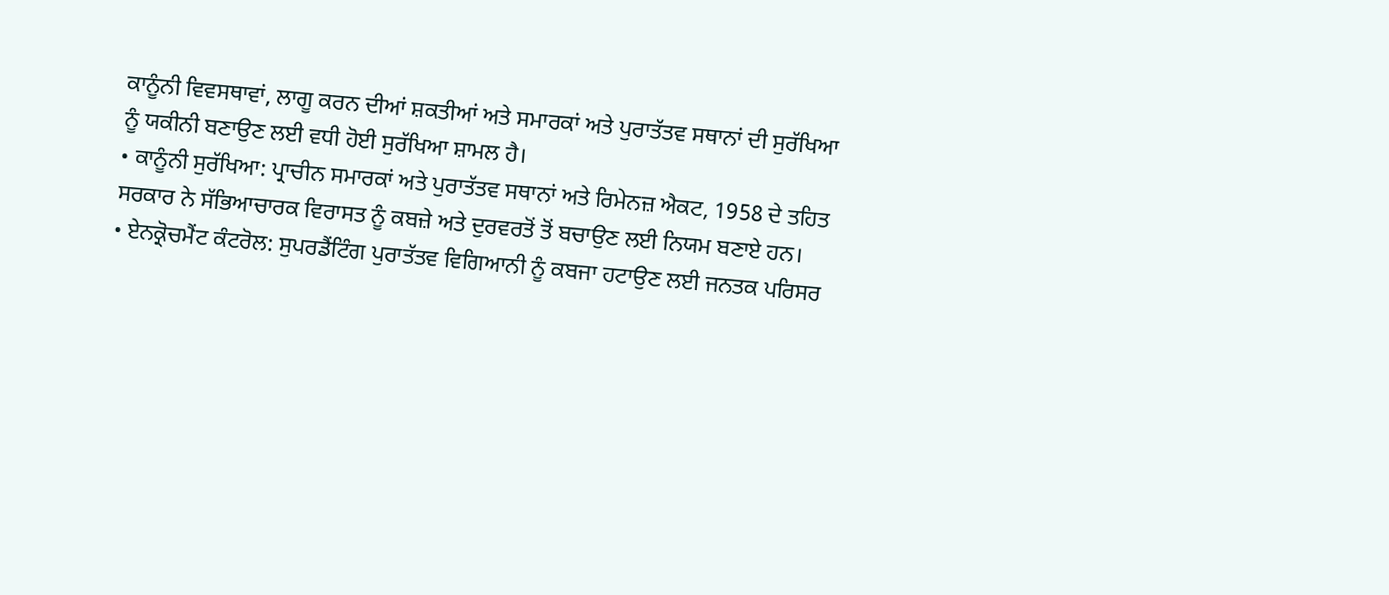ਕਾਨੂੰਨੀ ਵਿਵਸਥਾਵਾਂ, ਲਾਗੂ ਕਰਨ ਦੀਆਂ ਸ਼ਕਤੀਆਂ ਅਤੇ ਸਮਾਰਕਾਂ ਅਤੇ ਪੁਰਾਤੱਤਵ ਸਥਾਨਾਂ ਦੀ ਸੁਰੱਖਿਆ ਨੂੰ ਯਕੀਨੀ ਬਣਾਉਣ ਲਈ ਵਧੀ ਹੋਈ ਸੁਰੱਖਿਆ ਸ਼ਾਮਲ ਹੈ।
• ਕਾਨੂੰਨੀ ਸੁਰੱਖਿਆ: ਪ੍ਰਾਚੀਨ ਸਮਾਰਕਾਂ ਅਤੇ ਪੁਰਾਤੱਤਵ ਸਥਾਨਾਂ ਅਤੇ ਰਿਮੇਨਜ਼ ਐਕਟ, 1958 ਦੇ ਤਹਿਤ ਸਰਕਾਰ ਨੇ ਸੱਭਿਆਚਾਰਕ ਵਿਰਾਸਤ ਨੂੰ ਕਬਜ਼ੇ ਅਤੇ ਦੁਰਵਰਤੋਂ ਤੋਂ ਬਚਾਉਣ ਲਈ ਨਿਯਮ ਬਣਾਏ ਹਨ।
• ਏਨਕ੍ਰੋਚਮੈਂਟ ਕੰਟਰੋਲ: ਸੁਪਰਡੈਂਟਿੰਗ ਪੁਰਾਤੱਤਵ ਵਿਗਿਆਨੀ ਨੂੰ ਕਬਜਾ ਹਟਾਉਣ ਲਈ ਜਨਤਕ ਪਰਿਸਰ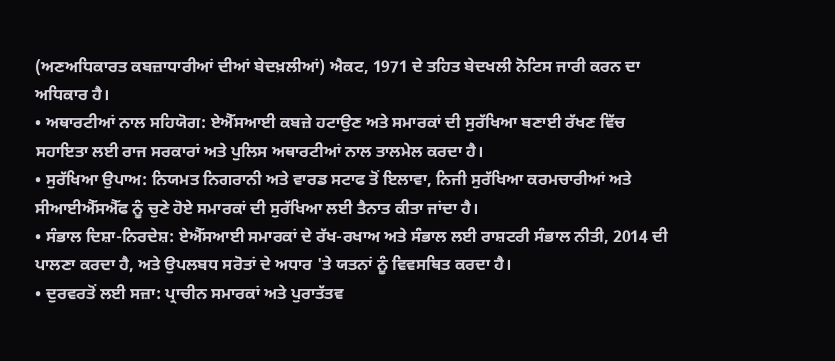(ਅਣਅਧਿਕਾਰਤ ਕਬਜ਼ਾਧਾਰੀਆਂ ਦੀਆਂ ਬੇਦਖ਼ਲੀਆਂ) ਐਕਟ, 1971 ਦੇ ਤਹਿਤ ਬੇਦਖਲੀ ਨੋਟਿਸ ਜਾਰੀ ਕਰਨ ਦਾ ਅਧਿਕਾਰ ਹੈ।
• ਅਥਾਰਟੀਆਂ ਨਾਲ ਸਹਿਯੋਗ: ਏਐੱਸਆਈ ਕਬਜ਼ੇ ਹਟਾਉਣ ਅਤੇ ਸਮਾਰਕਾਂ ਦੀ ਸੁਰੱਖਿਆ ਬਣਾਈ ਰੱਖਣ ਵਿੱਚ ਸਹਾਇਤਾ ਲਈ ਰਾਜ ਸਰਕਾਰਾਂ ਅਤੇ ਪੁਲਿਸ ਅਥਾਰਟੀਆਂ ਨਾਲ ਤਾਲਮੇਲ ਕਰਦਾ ਹੈ।
• ਸੁਰੱਖਿਆ ਉਪਾਅ: ਨਿਯਮਤ ਨਿਗਰਾਨੀ ਅਤੇ ਵਾਰਡ ਸਟਾਫ ਤੋਂ ਇਲਾਵਾ, ਨਿਜੀ ਸੁਰੱਖਿਆ ਕਰਮਚਾਰੀਆਂ ਅਤੇ ਸੀਆਈਐੱਸਐੱਫ ਨੂੰ ਚੁਣੇ ਹੋਏ ਸਮਾਰਕਾਂ ਦੀ ਸੁਰੱਖਿਆ ਲਈ ਤੈਨਾਤ ਕੀਤਾ ਜਾਂਦਾ ਹੈ।
• ਸੰਭਾਲ ਦਿਸ਼ਾ-ਨਿਰਦੇਸ਼: ਏਐੱਸਆਈ ਸਮਾਰਕਾਂ ਦੇ ਰੱਖ-ਰਖਾਅ ਅਤੇ ਸੰਭਾਲ ਲਈ ਰਾਸ਼ਟਰੀ ਸੰਭਾਲ ਨੀਤੀ, 2014 ਦੀ ਪਾਲਣਾ ਕਰਦਾ ਹੈ, ਅਤੇ ਉਪਲਬਧ ਸਰੋਤਾਂ ਦੇ ਅਧਾਰ 'ਤੇ ਯਤਨਾਂ ਨੂੰ ਵਿਵਸਥਿਤ ਕਰਦਾ ਹੈ।
• ਦੁਰਵਰਤੋਂ ਲਈ ਸਜ਼ਾ: ਪ੍ਰਾਚੀਨ ਸਮਾਰਕਾਂ ਅਤੇ ਪੁਰਾਤੱਤਵ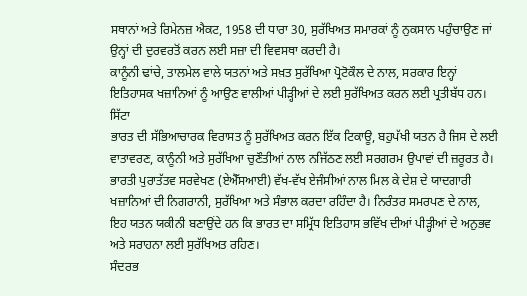ਸਥਾਨਾਂ ਅਤੇ ਰਿਮੇਨਜ਼ ਐਕਟ, 1958 ਦੀ ਧਾਰਾ 30, ਸੁਰੱਖਿਅਤ ਸਮਾਰਕਾਂ ਨੂੰ ਨੁਕਸਾਨ ਪਹੁੰਚਾਉਣ ਜਾਂ ਉਨ੍ਹਾਂ ਦੀ ਦੁਰਵਰਤੋਂ ਕਰਨ ਲਈ ਸਜ਼ਾ ਦੀ ਵਿਵਸਥਾ ਕਰਦੀ ਹੈ।
ਕਾਨੂੰਨੀ ਢਾਂਚੇ, ਤਾਲਮੇਲ ਵਾਲੇ ਯਤਨਾਂ ਅਤੇ ਸਖ਼ਤ ਸੁਰੱਖਿਆ ਪ੍ਰੋਟੋਕੌਲ ਦੇ ਨਾਲ, ਸਰਕਾਰ ਇਨ੍ਹਾਂ ਇਤਿਹਾਸਕ ਖਜ਼ਾਨਿਆਂ ਨੂੰ ਆਉਣ ਵਾਲੀਆਂ ਪੀੜ੍ਹੀਆਂ ਦੇ ਲਈ ਸੁਰੱਖਿਅਤ ਕਰਨ ਲਈ ਪ੍ਰਤੀਬੱਧ ਹਨ।
ਸਿੱਟਾ
ਭਾਰਤ ਦੀ ਸੱਭਿਆਚਾਰਕ ਵਿਰਾਸਤ ਨੂੰ ਸੁਰੱਖਿਅਤ ਕਰਨ ਇੱਕ ਟਿਕਾਊ, ਬਹੁਪੱਖੀ ਯਤਨ ਹੈ ਜਿਸ ਦੇ ਲਈ ਵਾਤਾਵਰਣ, ਕਾਨੂੰਨੀ ਅਤੇ ਸੁਰੱਖਿਆ ਚੁਣੌਤੀਆਂ ਨਾਲ ਨਜਿੱਠਣ ਲਈ ਸਰਗਰਮ ਉਪਾਵਾਂ ਦੀ ਜ਼ਰੂਰਤ ਹੈ। ਭਾਰਤੀ ਪੁਰਾਤੱਤਵ ਸਰਵੇਖਣ (ਏਐੱਸਆਈ) ਵੱਖ-ਵੱਖ ਏਜੰਸੀਆਂ ਨਾਲ ਮਿਲ ਕੇ ਦੇਸ਼ ਦੇ ਯਾਦਗਾਰੀ ਖਜ਼ਾਨਿਆਂ ਦੀ ਨਿਗਰਾਨੀ, ਸੁਰੱਖਿਆ ਅਤੇ ਸੰਭਾਲ ਕਰਦਾ ਰਹਿੰਦਾ ਹੈ। ਨਿਰੰਤਰ ਸਮਰਪਣ ਦੇ ਨਾਲ, ਇਹ ਯਤਨ ਯਕੀਨੀ ਬਣਾਉਂਦੇ ਹਨ ਕਿ ਭਾਰਤ ਦਾ ਸਮ੍ਰਿੱਧ ਇਤਿਹਾਸ ਭਵਿੱਖ ਦੀਆਂ ਪੀੜ੍ਹੀਆਂ ਦੇ ਅਨੁਭਵ ਅਤੇ ਸਰਾਹਨਾ ਲਈ ਸੁਰੱਖਿਅਤ ਰਹਿਣ।
ਸੰਦਰਭ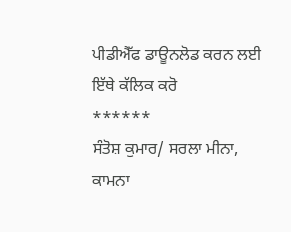ਪੀਡੀਐੱਫ ਡਾਊਨਲੋਡ ਕਰਨ ਲਈ ਇੱਥੇ ਕੱਲਿਕ ਕਰੋ
******
ਸੰਤੋਸ਼ ਕੁਮਾਰ/ ਸਰਲਾ ਮੀਨਾ, ਕਾਮਨਾ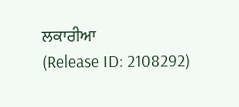ਲਕਾਰੀਆ
(Release ID: 2108292)